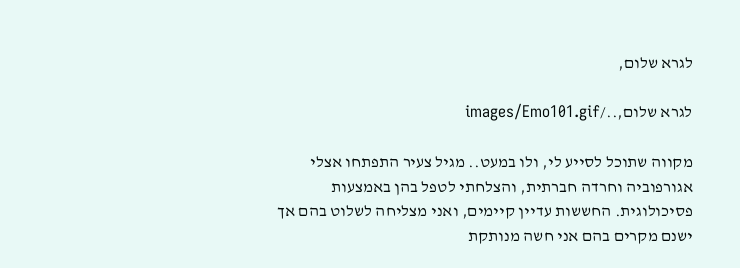לגרא שלום,

לגרא שלום,../images/Emo101.gif

מקווה שתוכל לסייע לי, ולו במעט.. מגיל צעיר התפתחו אצלי אגורפוביה וחרדה חברתית, והצלחתי לטפל בהן באמצעות פסיכולוגית. החששות עדיין קיימים, ואני מצליחה לשלוט בהם אך ישנם מקרים בהם אני חשה מנותקת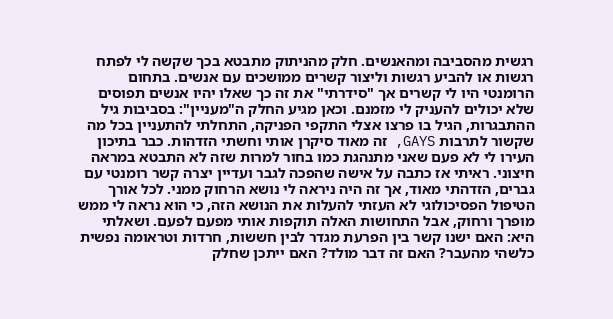רגשית מהסביבה ומהאנשים. חלק מהניתוק מתבטא בכך שקשה לי לפתח רגשות או להביע רגשות וליצור קשרים ממושכים עם אנשים. בתחום הרומנטי היו לי קשרים אך "סידרתי" את זה כך שאלו יהיו אנשים תפוסים שלא יכולים להעניק לי מזמנם. וכאן מגיע החלק ה"מעניין": בסביבות גיל ההתבגרות, הגיל בו פרצו אצלי התקפי הפניקה, התחלתי להתעניין בכל מה שקשור לתרבות GAYS, זה מאוד סיקרן אותי וחשתי הזדהות. כבר בתיכון העירו לי לא פעם שאני מתנהגת כמו בחור למרות שזה לא התבטא במראה חיצוני. ראיתי אז כתבה על אישה שהפכה לגבר ועדיין יצרה קשר רומנטי עם גברים, הזדהתי מאוד, אך זה היה ניראה לי נושא הרחוק ממני. לכל אורך הטיפול הפסיכולוגי לא העזתי להעלות את הנושא הזה, כי הוא נראה לי ממש מופרך ורחוק, אבל התחושות האלה תוקפות אותי מפעם לפעם. ושאלתי היא: האם ישנו קשר בין הפרעת מגדר לבין חששות, חרדות וטראומה נפשית כלשהי מהעבר? האם זה דבר מולד? האם ייתכן שחלק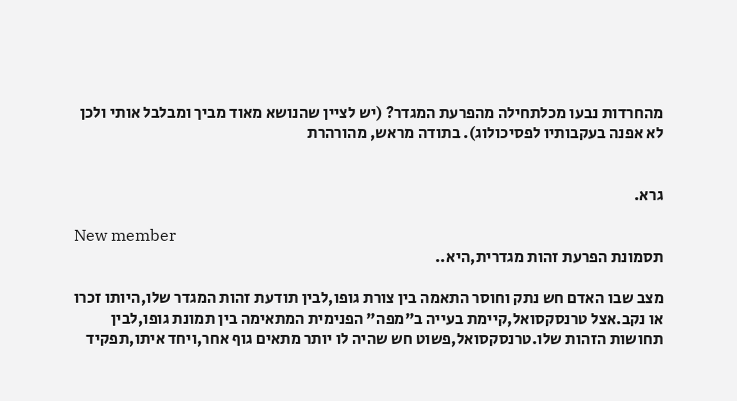מהחרדות נבעו מכלתחילה מהפרעת המגדר? (יש לציין שהנושא מאוד מביך ומבלבל אותי ולכן לא אפנה בעקבותיו לפסיכולוג). בתודה מראש, מהורהרת


גרא.

New member
תסמונת הפרעת זהות מגדרית,היא..

מצב שבו האדם חש נתק וחוסר התאמה בין צורת גופו,לבין תודעת זהות המגדר שלו,היותו זכרו או נקב.אצל טרנסקסואל,קיימת בעייה ב"מפה" הפנימית המתאימה בין תמונת גופו,לבין תחושות הזהות שלו.טרנסקסואל,פשוט חש שהיה לו יותר מתאים גוף אחר,ויחד איתו,תפקיד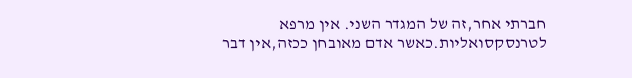חברתי אחר,זה של המגדר השני. אין מרפא לטרנסקסואליות.כאשר אדם מאובחן ככזה,אין דבר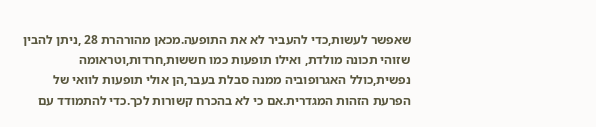שאפשר לעשות,כדי להעביר לא את התופעה.מכאן מהורהרת 28 ,ניתן להבין שזוהי תכונה מולדת, ואילו תופעות כמו חששות,חרדות,וטראומה נפשית,כולל האגרופוביה ממנה סבלת בעבר,הן אולי תופעות לוואי של הפרעת הזהות המגדרית.אם כי לא בהכרח קשורות לכך.כדי להתמודד עם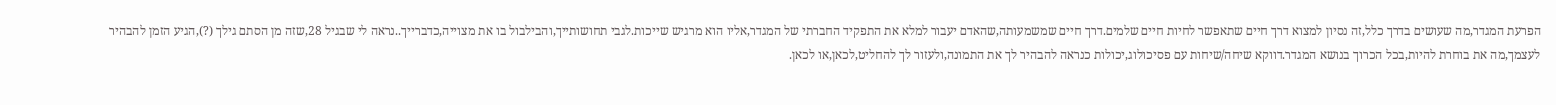הפרעת המגדר,מה שעושים בדרך כלל,זה נסיון למצוא דרך חיים שתאפשר לחיות חיים שלמים.דרך חיים שמשמעותה,שהאדם יעבור למלא את התפקיד החברתי של המגדר,אליו הוא מרגיש שייכות.לגבי תחושותייך,והבילבול בו את מצוייה,כדברייך..נראה לי שבגיל 28,שזה מן הסתם גילך (?),הגיע הזמן להבהיר לעצמך,מה את בוחרת להיות,בכל הכרוך בנושא המגדר.דווקא שיחה/שיחות עם פסיכולוג,יכולות כנראה להבהיר לך את התמונה,ולעזור לך להחליט,לכאן,או לכאן.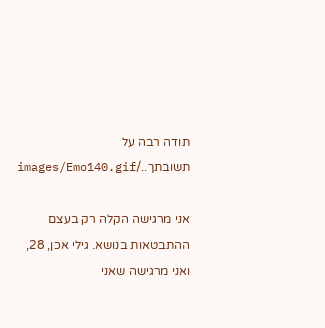תודה רבה על תשובתך../images/Emo140.gif

אני מרגישה הקלה רק בעצם ההתבטאות בנושא. גילי אכן, 28, ואני מרגישה שאני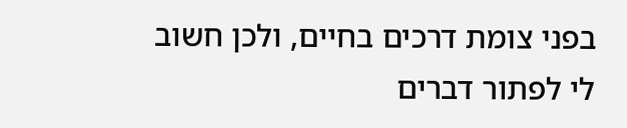בפני צומת דרכים בחיים, ולכן חשוב לי לפתור דברים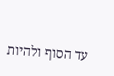עד הסוף ולהיות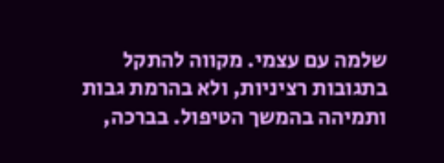שלמה עם עצמי. מקווה להתקל בתגובות רציניות, ולא בהרמת גבות ותמיהה בהמשך הטיפול. בברכה,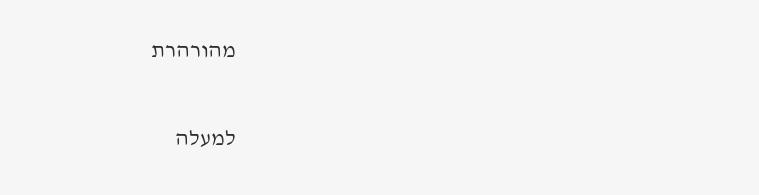מהורהרת

למעלה